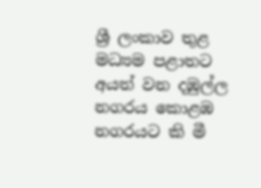ශ්‍රී ලංකාව තුළ මධ්‍යම පළාතට අයත් වන දඹුල්ල නගරය කොළඹ නගරයට කි මී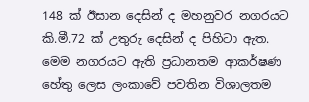148 ක් ඊසාන දෙසින් ද මහනුවර නගරයට කි.මී.72 ක් ‍උතුරු දෙසින් ද පිහිටා ඇත. මෙම නගරයට ඇති ප්‍රධානතම ආකර්ෂණ හේතු ලෙස ලංකාවේ පවතින විශාලතම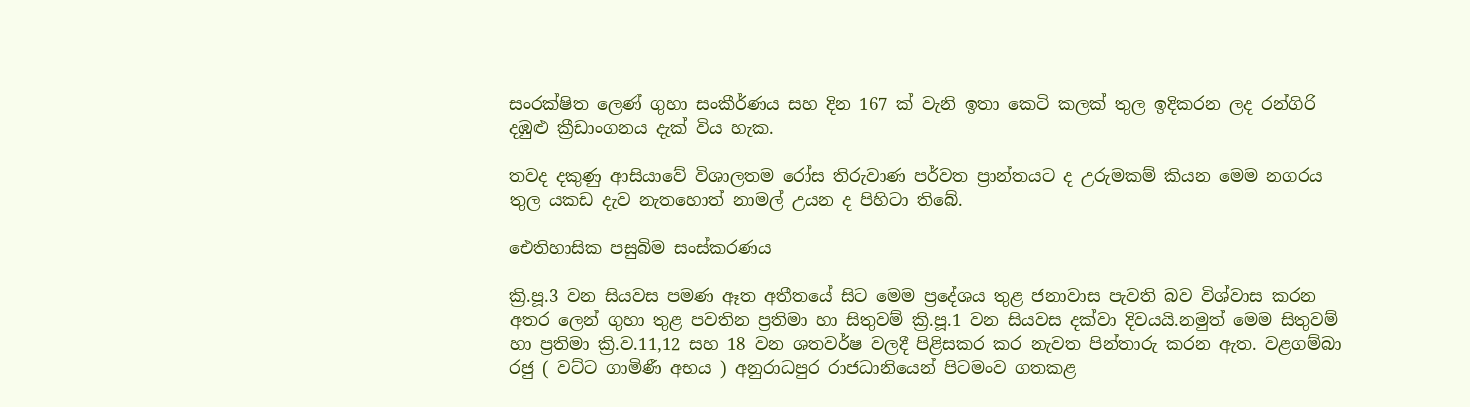සංරක්ෂිත ලෙණ් ගුහා සංකීර්ණය සහ දින 167 ක් වැනි ඉතා කෙටි කලක් තුල ඉදි‍කරන ලද රන්ගිරි දඹුළු ක්‍රීඩාංගනය දැක් විය හැක.

තවද දකුණු ආසියාවේ විශාලතම රෝස තිරුවාණ පර්වත ප්‍රාන්තයට ද උරුමකම් කියන මෙම නගරය තුල යකඩ දැව නැතහොත් නාමල් උයන ද පිහිටා තිබේ.

ඓතිහාසික පසුබිම සංස්කරණය

ක්‍රි.පූ.3 වන සියවස පමණ ඈත අතීතයේ සිට මෙම ප්‍රදේශය තුළ ජනාවාස පැවති බව විශ්වාස කරන අතර ලෙන් ගුහා තුළ පවතින ප්‍රතිමා හා සිතුවම් ක්‍රි.පූ.1 වන සියවස දක්වා දිවයයි.නමුත් මෙම සිතුවම් හා ප්‍රතිමා ක්‍රි.ව.11,12 සහ 18 වන ශතවර්ෂ වලදී පිළිසකර කර නැවත පින්තාරු කරන ඇත. වළගම්බා රජු ( වට්ට ගාමිණී අභය ) අනුරාධපුර රාජධානියෙන් පිටමංව ගතකළ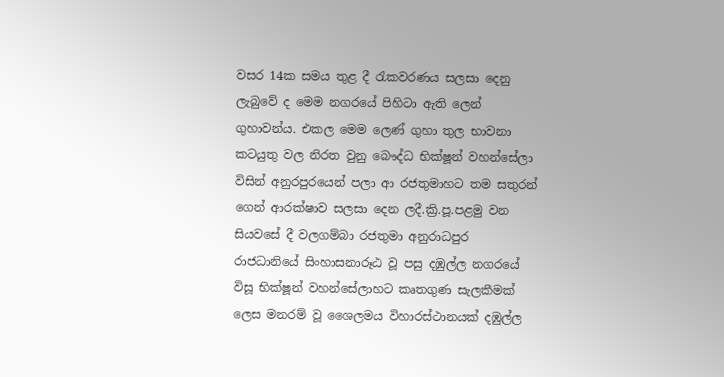වසර 14ක සමය තුළ දී රැකවරණය සලසා දෙනු ලැබුවේ ද මෙම නගරයේ පිහිටා ඇති ලෙන් ගුහාවන්ය. එකල මෙම ලෙණ් ගුහා තුල භාවනා කටයුතු වල නිරත වුනු බෞද්ධ භික්ෂූන් වහන්සේලා විසින් අනුරපුරයෙන් පලා ආ රජතුමාහට තම සතුරන් ගෙන් ආරක්ෂාව සලසා දෙන ලදී.ක්‍රි.පූ.පළමු වන සියවසේ දී වලගම්බා රජතුමා අනුරාධපුර රාජධානියේ සිංහාසනාරූඨ වූ පසු දඹුල්ල නගරයේ විසූ භික්ෂූන් වහන්සේලාහ‍ට කෘතගුණ සැලකීමක් ලෙස මනරම් වූ ශෛලමය විහාරස්ථානයක් දඹුල්ල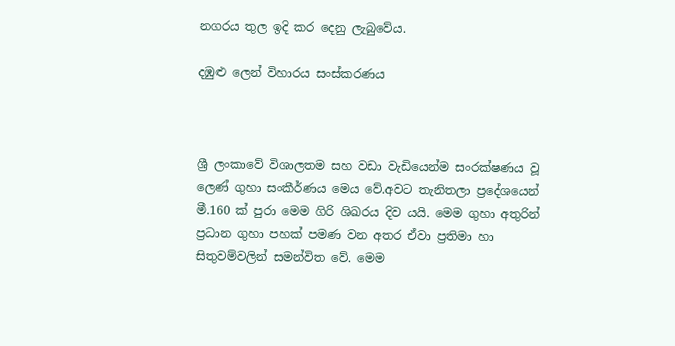නගරය තුල ඉදි කර දෙනු ලැබුවේය.

දඹුළු ලෙන් විහාරය සංස්කරණය



ශ්‍රී ලංකාවේ විශාලතම සහ වඩා වැඩියෙන්ම සංරක්ෂණය වූ ලෙණ් ගුහා සංකීර්ණය මෙය වේ.අවට තැනිතලා ප්‍රදේශයෙන් මී.160 ක් පුරා මෙම ගිරි ශිඛරය දිව යයි. මෙම ගුහා අතුරින් ප්‍රධාන ගුහා පහක් පමණ වන අතර ඒවා ප්‍රතිමා හා සිතුවම්වලින් සමන්විත වේ. මෙම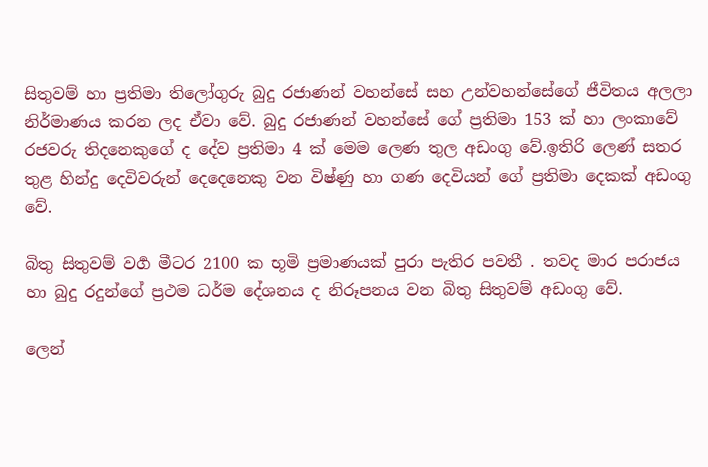සිතුවම් හා ප්‍රතිමා තිලෝගුරු බුදු රජාණන් වහන්සේ සහ උන්වහන්සේගේ ජීවිතය අලලා නිර්මාණය කරන ලද ඒවා වේ. බුදු රජාණන් වහන්සේ ගේ ප්‍රතිමා 153 ක් හා ලංකාවේ රජවරු තිදනෙකුගේ ද දේව ප්‍රතිමා 4 ක් මෙම ලෙණ තුල අඩංගු වේ.ඉතිරි ලෙණ් සතර තුළ හින්දු දෙවිවරුන් දෙදෙනෙකු වන විෂ්ණු හා ගණ දෙවියන් ගේ ප්‍රතිමා දෙකක් අඩංගු වේ.

බිතු සිතුවම් වර්‍ග මීටර 2100 ක භූමි ප්‍රමාණයක් පුරා පැතිර පවතී . තවද මාර පරාජය හා බුදු රදුන්ගේ ප්‍රථම ධර්ම දේශනය ද නිරූපනය වන බිතු සිතුවම් අඩංගු වේ.

ලෙන්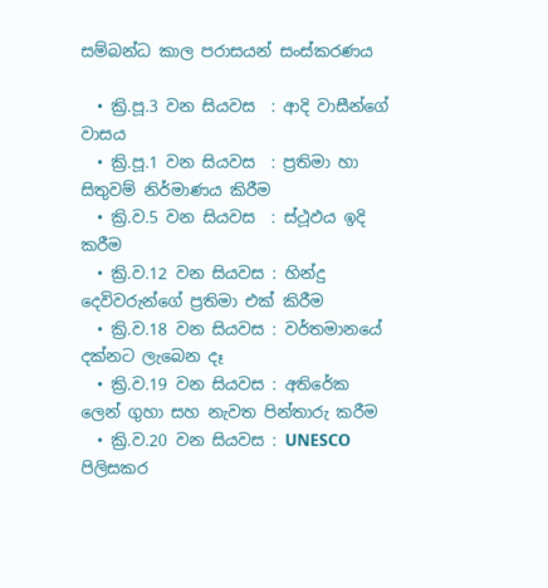සම්බන්ධ කාල පරාසයන් සංස්කරණය

  • ක්‍රි.පූ.3 වන සියවස  : ආදි වාසීන්ගේ වාසය
  • ක්‍රි.පූ.1 වන සියවස  : ප්‍රතිමා හා සිතුවම් නිර්මාණය කිරීම
  • ක්‍රි.ව.5 වන සියවස  : ස්ථූඵය ඉදි කරීම
  • ක්‍රි.ව.12 වන සියවස : හින්දු දෙවිවරුන්ගේ ප්‍රතිමා එක් කිරීම
  • ක්‍රි.ව.18 වන සියවස : වර්තමානයේ දක්නට ලැබෙන දෑ
  • ක්‍රි.ව.19 වන සියවස : අතිරේක ලෙන් ගුහා සහ නැවත පින්තාරු කරීම
  • ක්‍රි.ව.20 වන සියවස : UNESCO පිලිසකර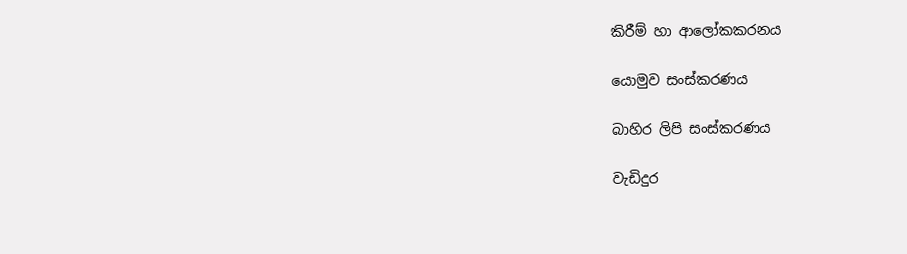කිරීම් හා ආලෝකකරනය

යොමුව සංස්කරණය

බාහිර ලිපි සංස්කරණය

වැඩිදුර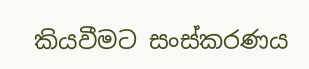කියවීමට සංස්කරණය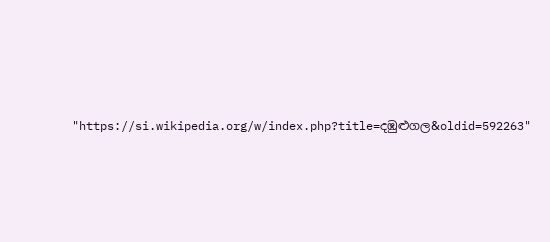"https://si.wikipedia.org/w/index.php?title=දඹුළුගල&oldid=592263"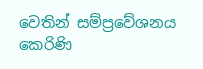වෙතින් සම්ප්‍රවේශනය කෙරිණි